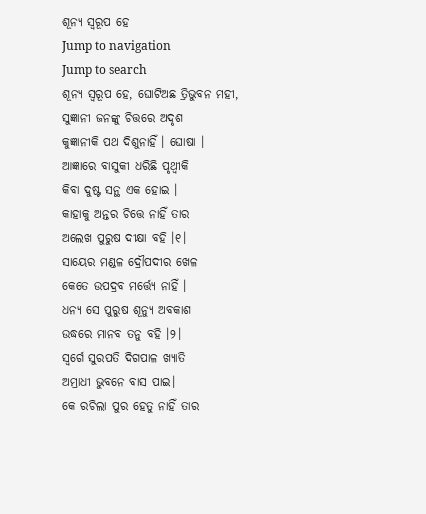ଶୂନ୍ୟ ସ୍ୱରୂପ ହେ
Jump to navigation
Jump to search
ଶୂନ୍ୟ ସ୍ୱରୂପ ହେ, ଘୋଟିଅଛ ତ୍ରିଭୁବନ ମହୀ,
ସୁଜ୍ଞାନୀ ଜନଙ୍କୁ ଚିତ୍ତରେ ଅଦୃଶ
କୁଜ୍ଞାନୀକି ପଥ ଦିଶୁନାହିଁ । ଘୋଷା ।
ଆଜ୍ଞାରେ ବାସୁକୀ ଧରିଛି ପୃଥ୍ୱୀକି
କିବା ଦୁଷ୍ଟ ସନ୍ଥ ଏକ ହୋଇ ।
କାହାକୁ ଅନ୍ତର ଚିତ୍ତେ ନାହିଁ ତାର
ଅଲେଖ ପୁରୁଷ ଦୀକ୍ଷା ବହି ।୧।
ସାୟେର ମଣ୍ଡଳ ଦ୍ରୌପଦୀର ଖେଳ
କେତେ ଉପଦ୍ରବ ମର୍ତ୍ତ୍ୟେ ନାହିଁ ।
ଧନ୍ୟ ସେ ପୁରୁଷ ଶୂନ୍ୟୁ ଅବକାଶ
ଉଦ୍ଧରେ ମାନବ ତନୁ ବହି ।୨।
ସ୍ୱର୍ଗେ ସୁରପତି ଦିଗପାଳ ଖ୍ୟାତି
ଅମ୍ରାଧୀ ଭୁବନେ ବାସ ପାଇ।
କେ ରଚିଲା ପୁର ହେତୁ ନାହିଁ ତାର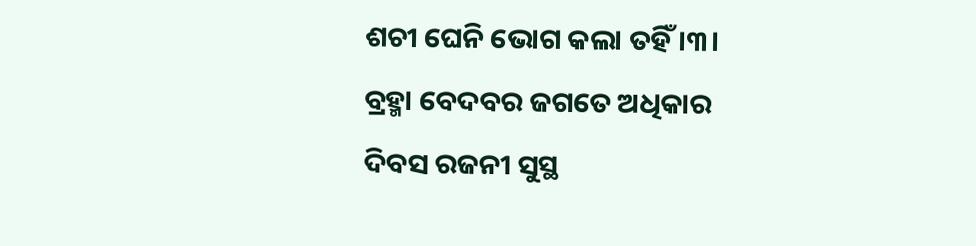ଶଚୀ ଘେନି ଭୋଗ କଲା ତହିଁ ।୩।
ବ୍ରହ୍ମା ବେଦବର ଜଗତେ ଅଧିକାର
ଦିବସ ରଜନୀ ସୁସ୍ଥ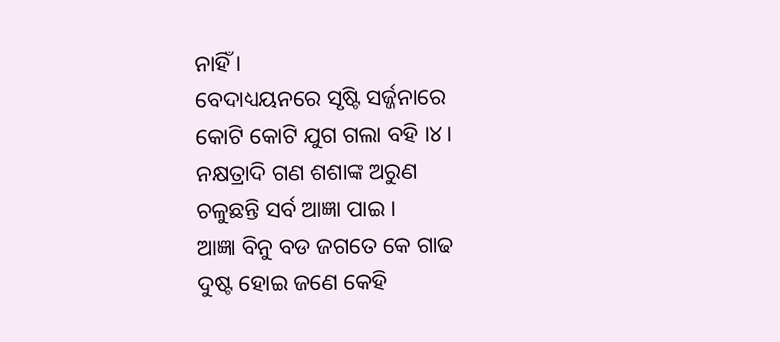ନାହିଁ ।
ବେଦାଧ୍ୟୟନରେ ସୃଷ୍ଟି ସର୍ଜ୍ଜନାରେ
କୋଟି କୋଟି ଯୁଗ ଗଲା ବହି ।୪।
ନକ୍ଷତ୍ରାଦି ଗଣ ଶଶାଙ୍କ ଅରୁଣ
ଚଳୁଛନ୍ତି ସର୍ବ ଆଜ୍ଞା ପାଇ ।
ଆଜ୍ଞା ବିନୁ ବଡ ଜଗତେ କେ ଗାଢ
ଦୁଷ୍ଟ ହୋଇ ଜଣେ କେହି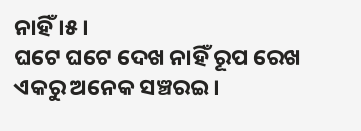ନାହିଁ ।୫।
ଘଟେ ଘଟେ ଦେଖ ନାହିଁ ରୂପ ରେଖ
ଏକରୁ ଅନେକ ସଞ୍ଚରଇ ।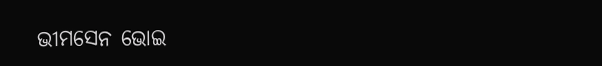ଭୀମସେନ ଭୋଇ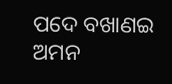ପଦେ ବଖାଣଇ
ଅମନ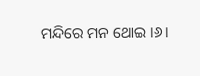ମନ୍ଦିରେ ମନ ଥୋଇ ।୬।